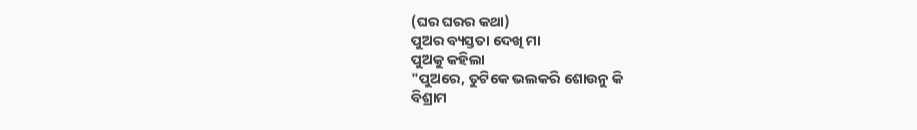(ଘର ଘରର କଥା)
ପୁଅର ବ୍ୟସ୍ତତା ଦେଖି ମା
ପୁଅକୁ କହିଲା
"ପୁଅରେ, ତୁଟିକେ ଭଲକରି ଶୋଉନୁ କି
ବିଶ୍ରାମ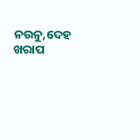ନଉନୁ,ଦେହ ଖରାପ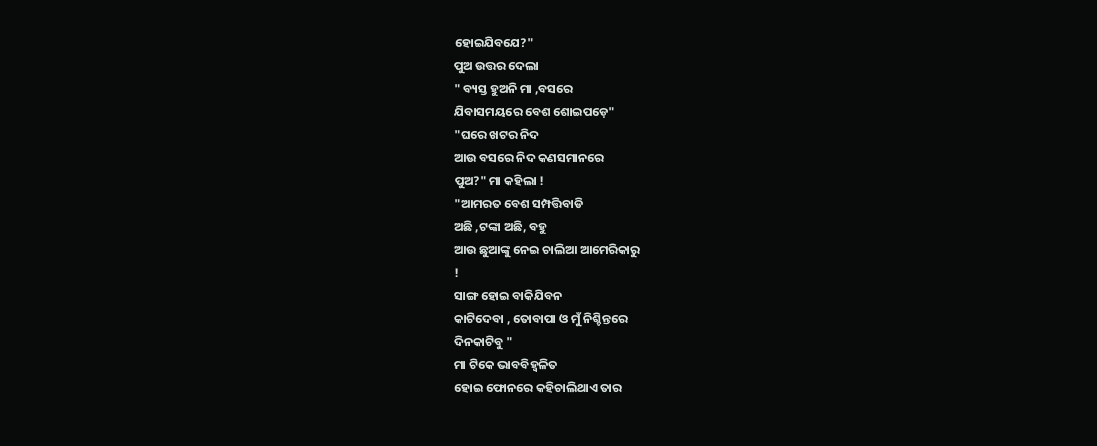ହୋଇଯିବଯେ?"
ପୁଅ ଉତ୍ତର ଦେଲା
" ବ୍ୟସ୍ତ ହୁଅନି ମା ,ବସରେ
ଯିବାସମୟରେ ବେଶ ଶୋଇପଡ଼େ"
"ଘରେ ଖଟର ନିଦ
ଆଉ ବସରେ ନିଦ କଣସମାନରେ
ପୁଅ?" ମା କହିଲା !
"ଆମରତ ବେଶ ସମ୍ପତ୍ତିବାଡି
ଅଛି ,ଟଙ୍କା ଅଛି, ବହୁ
ଆଉ ଛୁଆଙ୍କୁ ନେଇ ଚାଲିଆ ଆମେରିକାରୁ
!
ସାଙ୍ଗ ହୋଇ ବାକିଯିବନ
କାଟିଦେବା , ତୋବାପା ଓ ମୁଁ ନିଶ୍ଚିନ୍ତରେ
ଦିନକାଟିବୁ "
ମା ଟିକେ ଭାବବିହ୍ୱଳିତ
ହୋଇ ଫୋନରେ କହିଚାଲିଥାଏ ତାର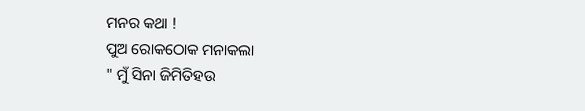ମନର କଥା !
ପୁଅ ରୋକଠୋକ ମନାକଲା
" ମୁଁ ସିନା ଜିମିତିହଉ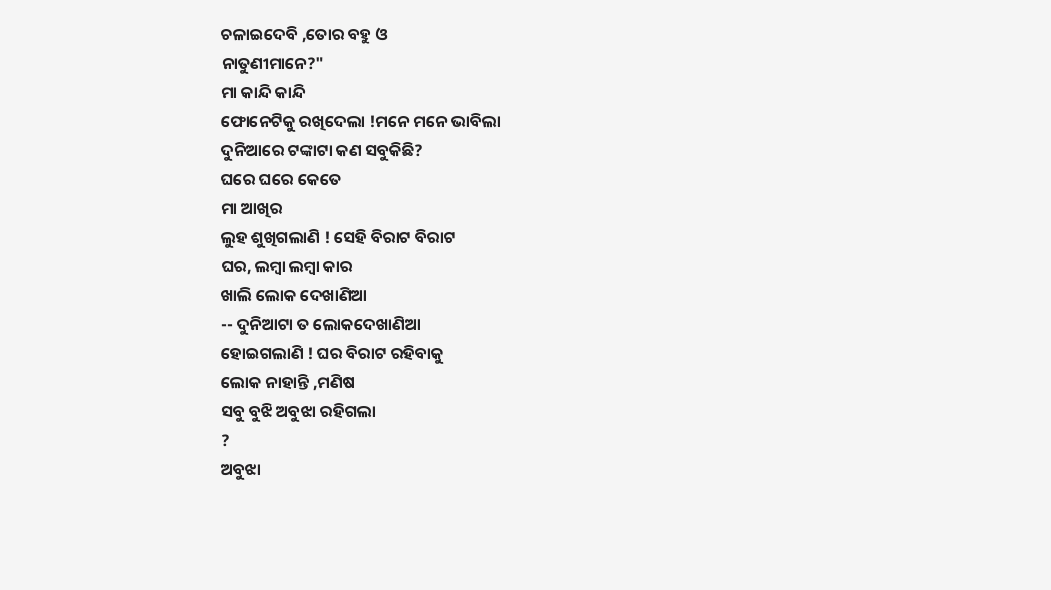ଚଳାଇଦେବି ,ତୋର ବହୁ ଓ
ନାତୁଣୀମାନେ?"
ମା କାନ୍ଦି କାନ୍ଦି
ଫୋନେଟିକୁ ରଖିଦେଲା !ମନେ ମନେ ଭାବିଲା
ଦୁନିଆରେ ଟଙ୍କାଟା କଣ ସବୁକିଛି?
ଘରେ ଘରେ କେତେ
ମା ଆଖିର
ଲୁହ ଶୁଖିଗଲାଣି ! ସେହି ବିରାଟ ବିରାଟ
ଘର, ଲମ୍ବା ଲମ୍ବା କାର
ଖାଲି ଲୋକ ଦେଖାଣିଆ
-- ଦୁନିଆଟା ତ ଲୋକଦେଖାଣିଆ
ହୋଇଗଲାଣି ! ଘର ବିରାଟ ରହିବାକୁ
ଲୋକ ନାହାନ୍ତି ,ମଣିଷ
ସବୁ ବୁଝି ଅବୁଝା ରହିଗଲା
?
ଅବୁଝା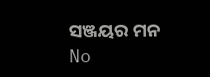ସଞ୍ଜୟର ମନ
No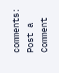comments:
Post a Comment